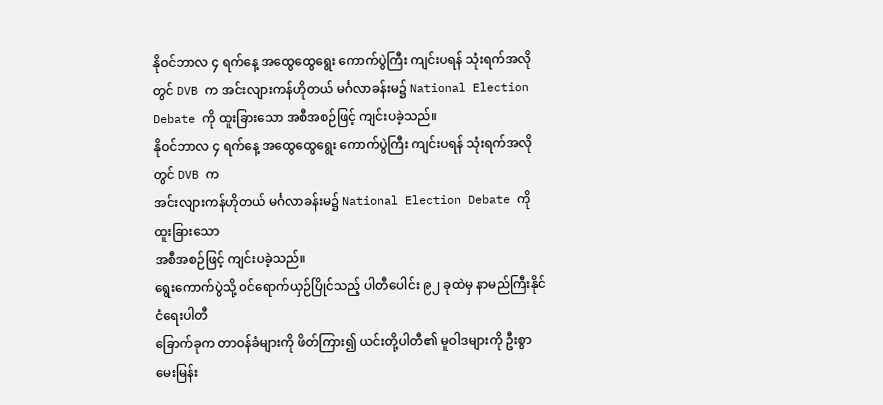နိုဝင်ဘာလ ၄ ရက်နေ့ အထွေထွေရွေး ကောက်ပွဲကြီး ကျင်းပရန် သုံးရက်အလိုတွင် DVB က အင်းလျားကန်ဟိုတယ် မင်္ဂလာခန်းမ၌ National Election Debate ကို ထူးခြားသော အစီအစဉ်ဖြင့် ကျင်းပခဲ့သည်။
နိုဝင်ဘာလ ၄ ရက်နေ့ အထွေထွေရွေး ကောက်ပွဲကြီး ကျင်းပရန် သုံးရက်အလိုတွင် DVB က
အင်းလျားကန်ဟိုတယ် မင်္ဂလာခန်းမ၌ National Election Debate ကို ထူးခြားသော
အစီအစဉ်ဖြင့် ကျင်းပခဲ့သည်။
ရွေးကောက်ပွဲသို့ ၀င်ရောက်ယှဉ်ပြိုင်သည့် ပါတီပေါင်း ၉၂ ခုထဲမှ နာမည်ကြီးနိုင်ငံရေးပါတီ
ခြောက်ခုက တာဝန်ခံများကို ဖိတ်ကြား၍ ယင်းတို့ပါတီ၏ မူဝါဒများကို ဦးစွာ မေးမြန်း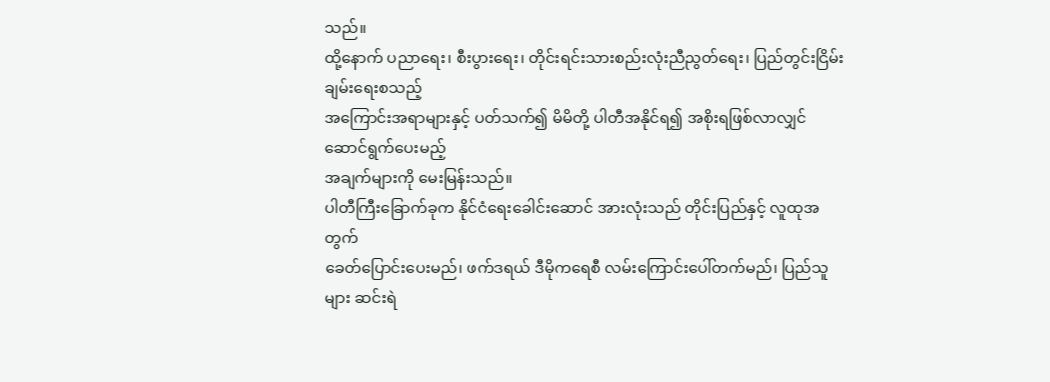သည်။
ထို့နောက် ပညာရေး၊ စီးပွားရေး၊ တိုင်းရင်းသားစည်းလုံးညီညွတ်ရေး၊ ပြည်တွင်းငြိမ်းချမ်းရေးစသည့်
အကြောင်းအရာများနှင့် ပတ်သက်၍ မိမိတို့ ပါတီအနိုင်ရ၍ အစိုးရဖြစ်လာလျှင် ဆောင်ရွက်ပေးမည့်
အချက်များကို မေးမြန်းသည်။
ပါတီကြီးခြောက်ခုက နိုင်ငံရေးခေါင်းဆောင် အားလုံးသည် တိုင်းပြည်နှင့် လူထုအတွက်
ခေတ်ပြောင်းပေးမည်၊ ဖက်ဒရယ် ဒီမိုကရေစီ လမ်းကြောင်းပေါ်တက်မည်၊ ပြည်သူများ ဆင်းရဲ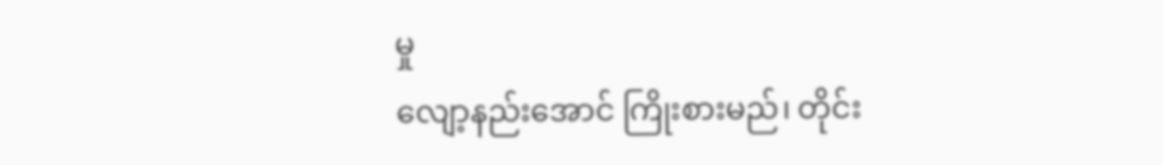မှု
လျော့နည်းအောင် ကြိုးစားမည်၊ တိုင်း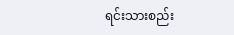ရင်းသားစည်း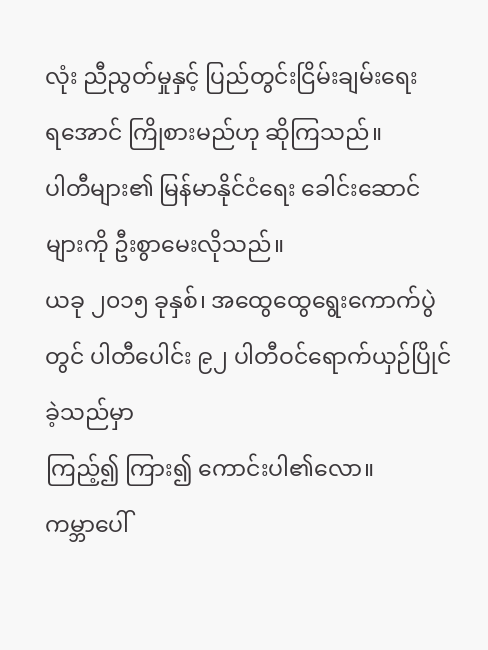လုံး ညီညွတ်မှုနှင့် ပြည်တွင်းငြိမ်းချမ်းရေး
ရအောင် ကြိုစားမည်ဟု ဆိုကြသည်။
ပါတီများ၏ မြန်မာနိုင်ငံရေး ခေါင်းဆောင်များကို ဦးစွာမေးလိုသည်။
ယခု ၂၀၁၅ ခုနှစ်၊ အထွေထွေရွေးကောက်ပွဲတွင် ပါတီပေါင်း ၉၂ ပါတီဝင်ရောက်ယှဉ်ပြိုင်ခဲ့သည်မှာ
ကြည့်၍ ကြား၍ ကောင်းပါ၏လော။
ကမ္ဘာပေါ်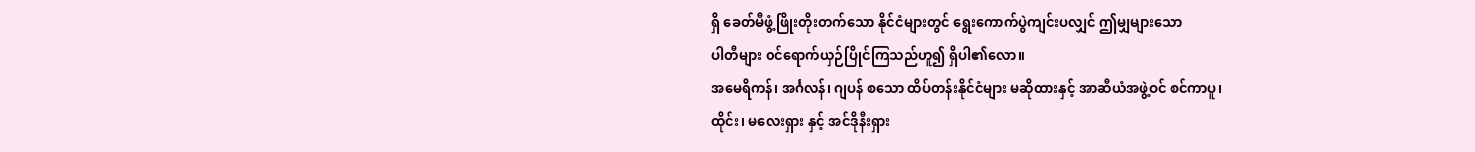ရှိ ခေတ်မီဖွံ့ဖြိုးတိုးတက်သော နိုင်ငံများတွင် ရွေးကောက်ပွဲကျင်းပလျှင် ဤမျှများသော
ပါတီများ ၀င်ရောက်ယှဉ်ပြိုင်ကြသည်ဟူ၍ ရှိပါ၏လော။
အမေရိကန်၊ အင်္ဂလန်၊ ဂျပန် စသော ထိပ်တန်းနိုင်ငံများ မဆိုထားနှင့် အာဆီယံအဖွဲ့ဝင် စင်ကာပူ၊
ထိုင်း၊ မလေးရှား နှင့် အင်ဒိုနီးရှား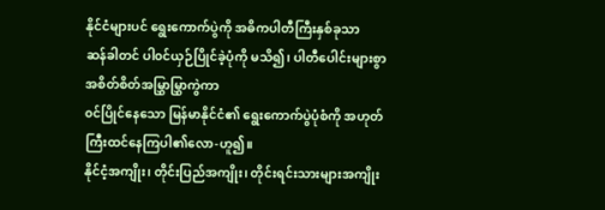နိုင်ငံများပင် ရွေးကောက်ပွဲကို အဓိကပါတီကြီးနှစ်ခုသာ
ဆန်ခါတင် ပါ၀င်ယှဉ်ပြိုင်ခဲ့ပုံကို မသိ၍၊ ပါတီပေါင်းများစွာ အစိတ်စိတ်အမြွှာမြွှာကွဲကာ
၀င်ပြိုင်နေသော မြန်မာနိုင်ငံ၏ ရွေးကောက်ပွဲပုံစံကို အဟုတ်ကြီးထင်နေကြပါ၏လော-ဟူ၍။
နိုင်ငံ့အကျိုး၊ တိုင်းပြည်အကျိုး၊ တိုင်းရင်းသားများအကျိုး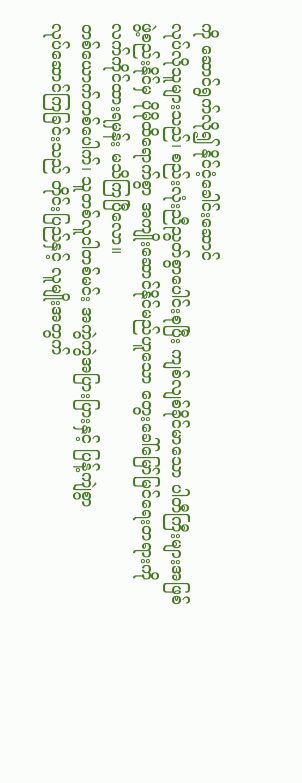ကို ဆောင်ရွက်လို၍ နိုင်ငံ့ခေါင်းဆောင်
လုပ်လိုသူများသည်၊ စည်းလုံးညီညွတ်စွာပေါင်းစုပြီး ကျစ်လျစ်ခိုင်မာသော ပါတီကြီးများအဖြစ်
ဖွဲ့စည်းနိုင်မှ ပိုမိုထိရောက်စွာ အကျိုးဆောင်နိုင်မည်ဟူသော တွေးခေါ်မြော်မြင်ရေးတရားကို
လက်ကိုင်ထားရမှန်း မသိကြပြီလော။
တစ်ယောက်တစ်ပေါက်၊ သူတစ်လူငါတစ်မင်း အကွဲကွဲအပြားပြားနှင့် ပြန့်ကျဲစွာ
လုပ်ဆောင်ကြခြင်းသည် တိုင်းပြည်နှင့် လူမျိုးအတွက်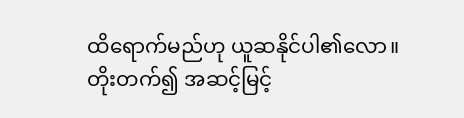ထိရောက်မည်ဟု ယူဆနိုင်ပါ၏လော။
တိုးတက်၍ အဆင့်မြင့်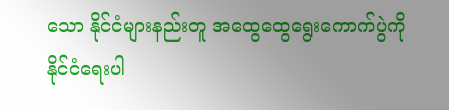သော နိုင်ငံများနည်းတူ အထွေထွေရွေးကောက်ပွဲကို နိုင်ငံရေးပါ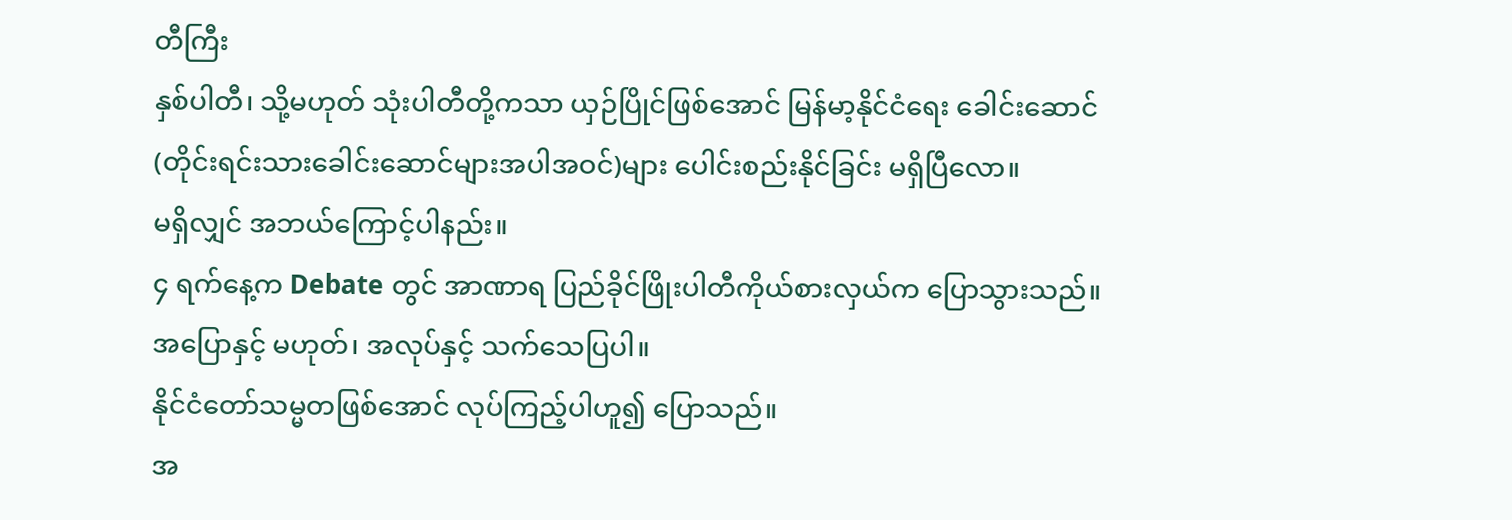တီကြီး
နှစ်ပါတီ၊ သို့မဟုတ် သုံးပါတီတို့ကသာ ယှဉ်ပြိုင်ဖြစ်အောင် မြန်မာ့နိုင်ငံရေး ခေါင်းဆောင်
(တိုင်းရင်းသားခေါင်းဆောင်များအပါအဝင်)များ ပေါင်းစည်းနိုင်ခြင်း မရှိပြီလော။
မရှိလျှင် အဘယ်ကြောင့်ပါနည်း။
၄ ရက်နေ့က Debate တွင် အာဏာရ ပြည်ခိုင်ဖြိုးပါတီကိုယ်စားလှယ်က ပြောသွားသည်။
အပြောနှင့် မဟုတ်၊ အလုပ်နှင့် သက်သေပြပါ။
နိုင်ငံတော်သမ္မတဖြစ်အောင် လုပ်ကြည့်ပါဟူ၍ ပြောသည်။
အ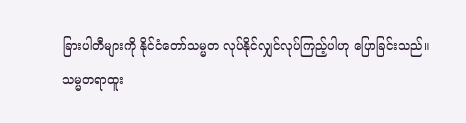ခြားပါတီများကို နိုင်ငံတော်သမ္မတ လုပ်နိုင်လျှင်လုပ်ကြည့်ပါဟု ပြောခြင်းသည်။
သမ္မတရာထူး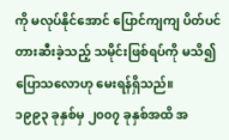ကို မလုပ်နိုင်အောင် ပြောင်ကျကျ ပိတ်ပင်တားဆီးခဲ့သည့် သမိုင်းဖြစ်ရပ်ကို မသိ၍
ပြောသလောဟု မေးရန်ရှိသည်။
၁၉၉၃ ခုနှစ်မှ ၂၀၀၇ ခုနှစ်အထိ အ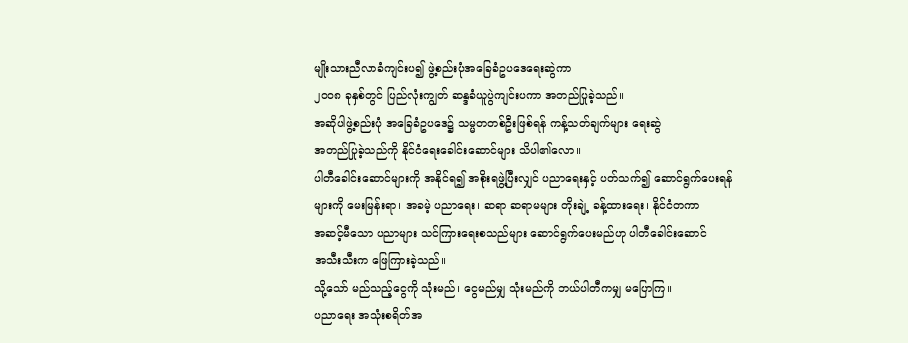မျိုးသားညီလာခံကျင်းပ၍ ဖွဲ့စည်းပုံအခြေခံဥပဒေရေးဆွဲကာ
၂၀၀၈ ခုနှစ်တွင် ပြည်လုံးကျွတ် ဆန္ဒခံယူပွဲကျင်းပကာ အတည်ပြုခဲ့သည်။
အဆိုပါဖွဲ့စည်းပုံ အခြေခံဥပဒေ၌ သမ္မတတစ်ဦးဖြစ်ရန် ကန့်သတ်ချက်များ ရေးဆွဲ
အတည်ပြုခဲ့သည်ကို နိုင်ငံရေးခေါင်းဆောင်များ သိပါ၏လော။
ပါတီခေါင်းဆောင်များကို အနိုင်ရ၍ အစိုးရဖွဲ့ပြီးလျှင် ပညာရေးနှင့် ပတ်သက်၍ ဆောင်ရွက်ပေးရန်
များကို မေးမြန်းရာ၊ အခမဲ့ ပညာရေး၊ ဆရာ ဆရာမများ တိုးချဲ့ ခန့်ထားရေး၊ နိုင်ငံတကာ
အဆင့်မီသော ပညာများ သင်ကြားရေးစသည်များ ဆောင်ရွက်ပေးမည်ဟု ပါတီခေါင်းဆောင်
အသီးသီးက ဖြေကြားခဲ့သည်။
သို့သော် မည်သည့်ငွေကို သုံးမည်၊ ငွေမည်မျှ သုံးမည်ကို ဘယ်ပါတီကမျှ မပြောကြ။
ပညာရေး အသုံးစရိတ်အ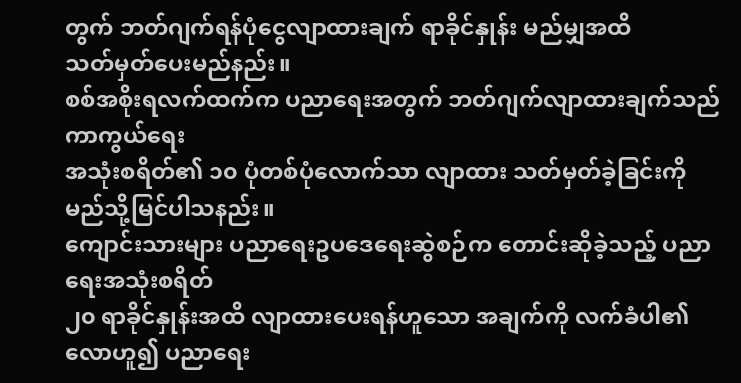တွက် ဘတ်ဂျက်ရန်ပုံငွေလျာထားချက် ရာခိုင်နှုန်း မည်မျှအထိ
သတ်မှတ်ပေးမည်နည်း။
စစ်အစိုးရလက်ထက်က ပညာရေးအတွက် ဘတ်ဂျက်လျာထားချက်သည် ကာကွယ်ရေး
အသုံးစရိတ်၏ ၁၀ ပုံတစ်ပုံလောက်သာ လျာထား သတ်မှတ်ခဲ့ခြင်းကို မည်သို့မြင်ပါသနည်း။
ကျောင်းသားများ ပညာရေးဥပဒေရေးဆွဲစဉ်က တောင်းဆိုခဲ့သည့် ပညာရေးအသုံးစရိတ်
၂၀ ရာခိုင်နှုန်းအထိ လျာထားပေးရန်ဟူသော အချက်ကို လက်ခံပါ၏လောဟူ၍ ပညာရေး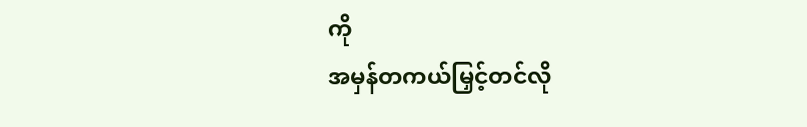ကို
အမှန်တကယ်မြှင့်တင်လို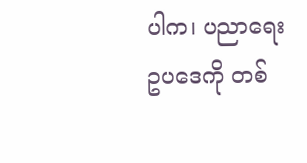ပါက၊ ပညာရေး ဥပဒေကို တစ်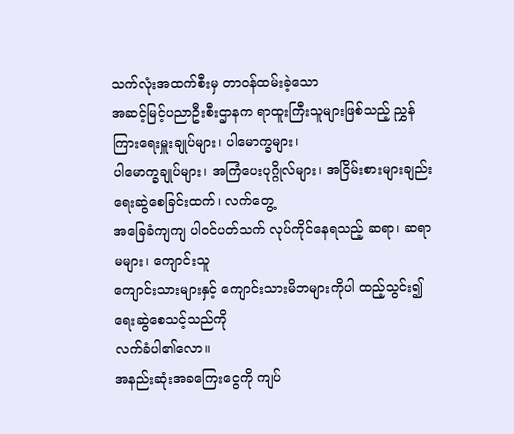သက်လုံးအထက်စီးမှ တာဝန်ထမ်းခဲ့သော
အဆင့်မြင့်ပညာဦးစီးဌာနက ရာထူးကြီးသူများဖြစ်သည့် ညွှန်ကြားရေးမှူးချုပ်များ၊ ပါမောက္ခများ၊
ပါမောက္ခချုပ်များ၊ အကြံပေးပုဂ္ဂိုလ်များ၊ အငြိမ်းစားများချည်း ရေးဆွဲစေခြင်းထက်၊ လက်တွေ့
အခြေခံကျကျ ပါ၀င်ပတ်သက် လုပ်ကိုင်နေရသည့် ဆရာ၊ ဆရာမများ၊ ကျောင်းသူ
ကျောင်းသားများနှင့် ကျောင်းသားမိဘများကိုပါ ထည့်သွင်း၍ ရေးဆွဲစေသင့်သည်ကို
လက်ခံပါ၏လော။
အနည်းဆုံးအခကြေးငွေကို ကျပ်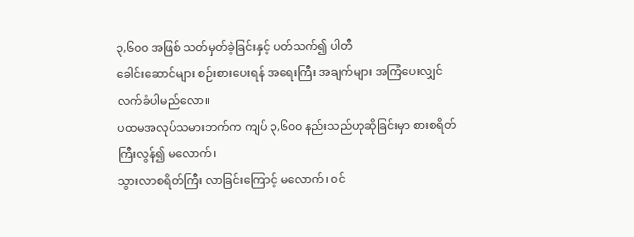၃,၆၀၀ အဖြစ် သတ်မှတ်ခဲ့ခြင်းနှင့် ပတ်သက်၍ ပါတီ
ခေါင်းဆောင်များ စဉ်းစားပေးရန် အရေးကြီး အချက်များ အကြံပေးလျှင် လက်ခံပါမည်လော။
ပထမအလုပ်သမားဘက်က ကျပ် ၃,၆၀၀ နည်းသည်ဟုဆိုခြင်းမှာ စားစရိတ်ကြီးလွန်၍ မလောက်၊
သွားလာစရိတ်ကြီး လာခြင်းကြောင့် မလောက်၊ ၀င်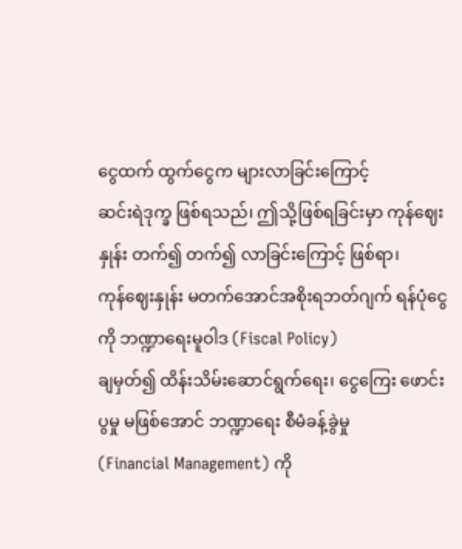ငွေထက် ထွက်ငွေက များလာခြင်းကြောင့်
ဆင်းရဲဒုက္ခ ဖြစ်ရသည်၊ ဤသို့ဖြစ်ရခြင်းမှာ ကုန်ဈေးနှုန်း တက်၍ တက်၍ လာခြင်းကြောင့် ဖြစ်ရာ၊
ကုန်ဈေးနှုန်း မတက်အောင်အစိုးရဘတ်ဂျက် ရန်ပုံငွေကို ဘဏ္ဍာရေးမူဝါဒ (Fiscal Policy)
ချမှတ်၍ ထိန်းသိမ်းဆောင်ရွက်ရေး၊ ငွေကြေး ဖောင်းပွမှု မဖြစ်အောင် ဘဏ္ဍာရေး စီမံခန့်ခွဲမှု
(Financial Management) ကို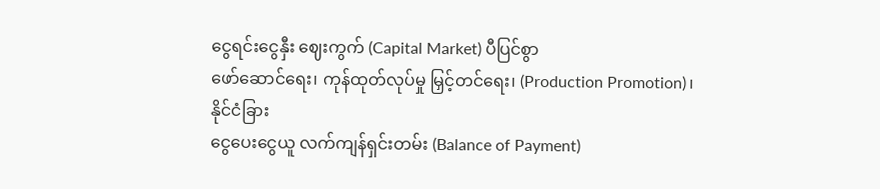ငွေရင်းငွေနှီး ဈေးကွက် (Capital Market) ပီပြင်စွာ
ဖော်ဆောင်ရေး၊ ကုန်ထုတ်လုပ်မှု မြှင့်တင်ရေး၊ (Production Promotion)၊ နိုင်ငံခြား
ငွေပေးငွေယူ လက်ကျန်ရှင်းတမ်း (Balance of Payment)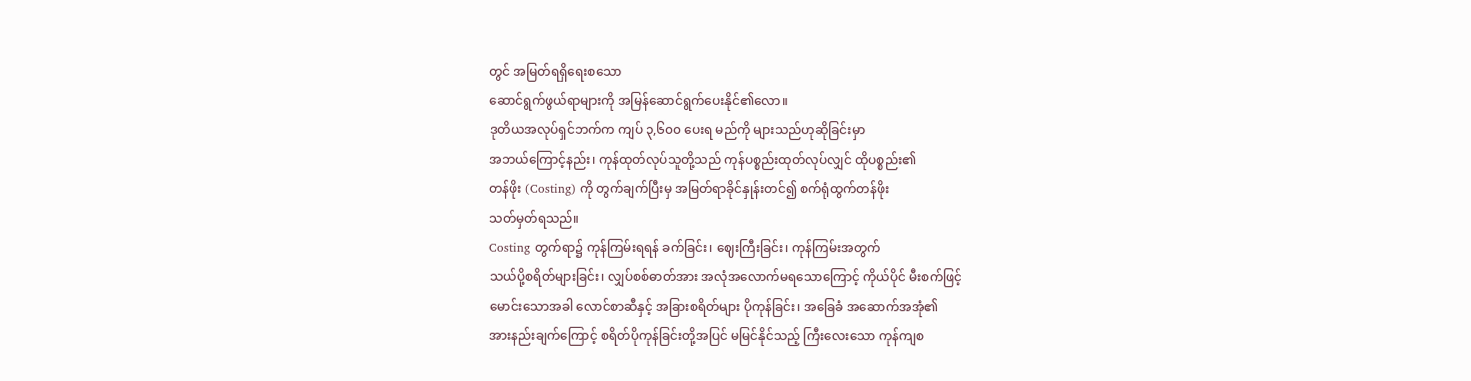တွင် အမြတ်ရရှိရေးစသော
ဆောင်ရွက်ဖွယ်ရာများကို အမြန်ဆောင်ရွက်ပေးနိုင်၏လော။
ဒုတိယအလုပ်ရှင်ဘက်က ကျပ် ၃,၆၀၀ ပေးရ မည်ကို များသည်ဟုဆိုခြင်းမှာ
အဘယ်ကြောင့်နည်း၊ ကုန်ထုတ်လုပ်သူတို့သည် ကုန်ပစ္စည်းထုတ်လုပ်လျှင် ထိုပစ္စည်း၏
တန်ဖိုး (Costing) ကို တွက်ချက်ပြီးမှ အမြတ်ရာခိုင်နှုန်းတင်၍ စက်ရုံထွက်တန်ဖိုး
သတ်မှတ်ရသည်။
Costing တွက်ရာ၌ ကုန်ကြမ်းရရန် ခက်ခြင်း၊ ဈေးကြီးခြင်း၊ ကုန်ကြမ်းအတွက်
သယ်ပို့စရိတ်များခြင်း၊ လျှပ်စစ်ဓာတ်အား အလုံအလောက်မရသောကြောင့် ကိုယ်ပိုင် မီးစက်ဖြင့်
မောင်းသောအခါ လောင်စာဆီနှင့် အခြားစရိတ်များ ပိုကုန်ခြင်း၊ အခြေခံ အဆောက်အအုံ၏
အားနည်းချက်ကြောင့် စရိတ်ပိုကုန်ခြင်းတို့အပြင် မမြင်နိုင်သည့် ကြီးလေးသော ကုန်ကျစ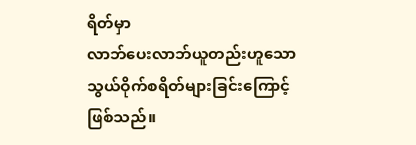ရိတ်မှာ
လာဘ်ပေးလာဘ်ယူတည်းဟူသော သွယ်ဝိုက်စရိတ်များခြင်းကြောင့်ဖြစ်သည်။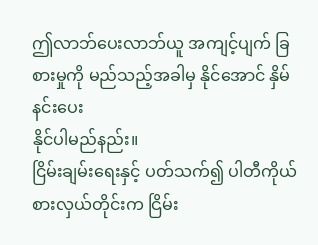ဤလာဘ်ပေးလာဘ်ယူ အကျင့်ပျက် ခြစားမှုကို မည်သည့်အခါမှ နိုင်အောင် နှိမ်နင်းပေး
နိုင်ပါမည်နည်း။
ငြိမ်းချမ်းရေးနှင့် ပတ်သက်၍ ပါတီကိုယ်စားလှယ်တိုင်းက ငြိမ်း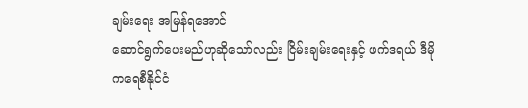ချမ်းရေး အမြန်ရအောင်
ဆောင်ရွက်ပေးမည်ဟုဆိုသော်လည်း ငြိမ်းချမ်းရေးနှင့် ဖက်ဒရယ် ဒီမိုကရေစီနိုင်ငံ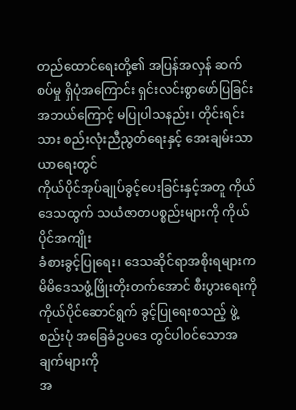တည်ထောင်ရေးတို့၏ အပြန်အလှန် ဆက်စပ်မှု ရှိပုံအကြောင်း ရှင်းလင်းစွာဖော်ပြခြင်း
အဘယ်ကြောင့် မပြုပါသနည်း၊ တိုင်းရင်းသား စည်းလုံးညီညွတ်ရေးနှင့် အေးချမ်းသာယာရေးတွင်
ကိုယ်ပိုင်အုပ်ချုပ်ခွင့်ပေးခြင်းနှင့်အတူ ကိုယ်ဒေသထွက် သယံဇာတပစ္စည်းများကို ကိုယ်ပိုင်အကျိုး
ခံစားခွင့်ပြုရေး၊ ဒေသဆိုင်ရာအစိုးရများက မိမိဒေသဖွံ့ဖြိုးတိုးတက်အောင် စီးပွားရေးကို
ကိုယ်ပိုင်ဆောင်ရွက် ခွင့်ပြုရေးစသည့် ဖွဲ့စည်းပုံ အခြေခံဥပဒေ တွင်ပါ၀င်သောအချက်များကို
အ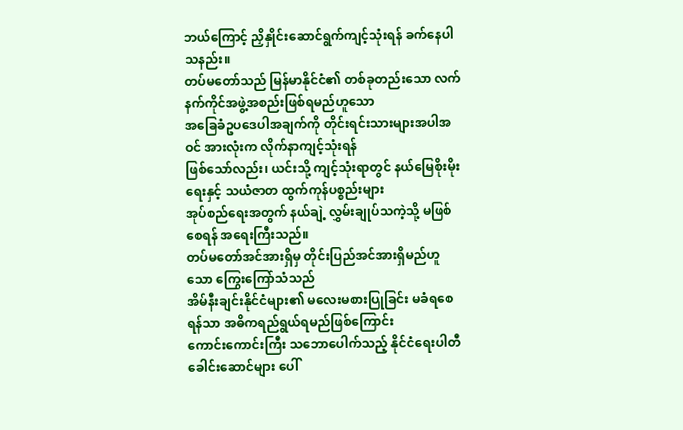ဘယ်ကြောင့် ညှိနှိုင်းဆောင်ရွက်ကျင့်သုံးရန် ခက်နေပါသနည်း။
တပ်မတော်သည် မြန်မာနိုင်ငံ၏ တစ်ခုတည်းသော လက်နက်ကိုင်အဖွဲ့အစည်းဖြစ်ရမည်ဟူသော
အခြေခံဥပဒေပါအချက်ကို တိုင်းရင်းသားများအပါအဝင် အားလုံးက လိုက်နာကျင့်သုံးရန်
ဖြစ်သော်လည်း၊ ယင်းသို့ ကျင့်သုံးရာတွင် နယ်မြေစိုးမိုးရေးနှင့် သယံဇာတ ထွက်ကုန်ပစ္စည်းများ
အုပ်စည်ရေးအတွက် နယ်ချဲ့ လွှမ်းချုပ်သကဲ့သို့ မဖြစ်စေရန် အရေးကြီးသည်။
တပ်မတော်အင်အားရှိမှ တိုင်းပြည်အင်အားရှိမည်ဟူသော ကြွေးကြော်သံသည်
အိမ်နီးချင်းနိုင်ငံများ၏ မလေးမစားပြုခြင်း မခံရစေရန်သာ အဓိကရည်ရွယ်ရမည်ဖြစ်ကြောင်း
ကောင်းကောင်းကြီး သဘောပေါက်သည့် နိုင်ငံရေးပါတီခေါင်းဆောင်များ ပေါ်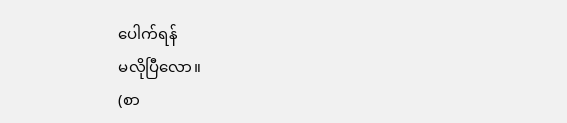ပေါက်ရန်
မလိုပြီလော။
(စာ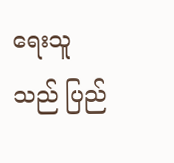ရေးသူသည် ပြည်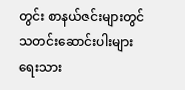တွင်း စာနယ်ဇင်းများတွင် သတင်းဆောင်းပါးများ ရေးသား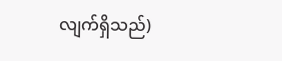လျက်ရှိသည်)